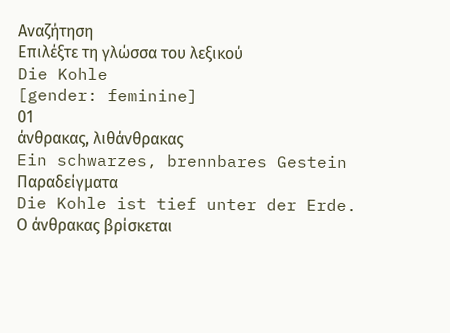Αναζήτηση
Επιλέξτε τη γλώσσα του λεξικού
Die Kohle
[gender: feminine]
01
άνθρακας, λιθάνθρακας
Ein schwarzes, brennbares Gestein
Παραδείγματα
Die Kohle ist tief unter der Erde.
Ο άνθρακας βρίσκεται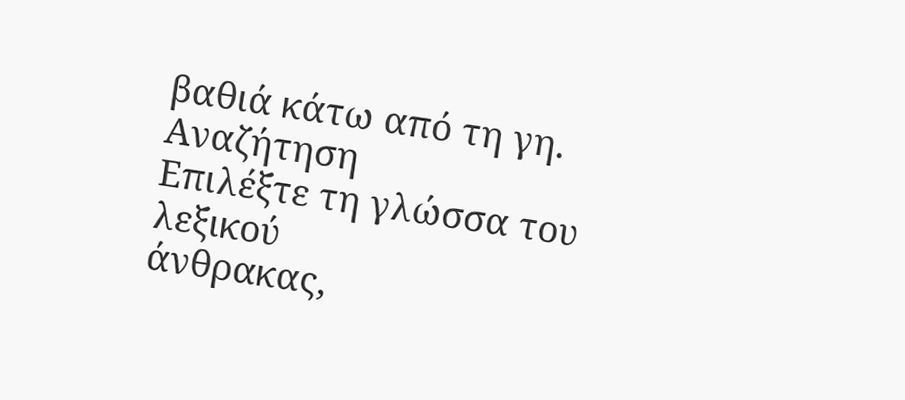βαθιά κάτω από τη γη.
Αναζήτηση
Επιλέξτε τη γλώσσα του λεξικού
άνθρακας,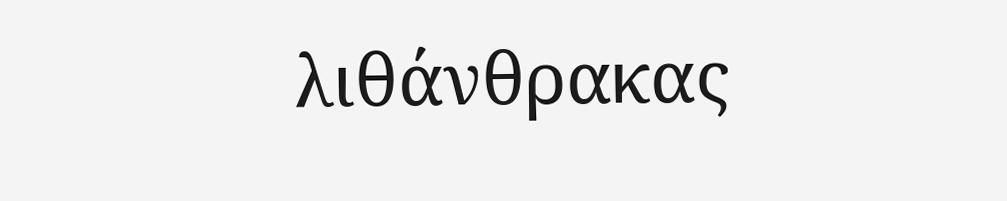λιθάνθρακας